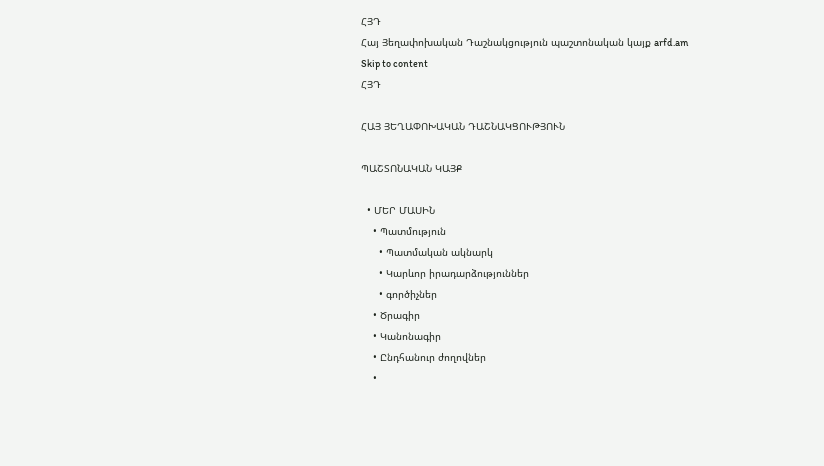ՀՅԴ
Հայ Յեղափոխական Դաշնակցություն պաշտոնական կայք arfd.am
Skip to content
ՀՅԴ

ՀԱՅ ՅԵՂԱՓՈԽԱԿԱՆ ԴԱՇՆԱԿՑՈՒԹՅՈՒՆ

ՊԱՇՏՈՆԱԿԱՆ ԿԱՅՔ

  • ՄԵՐ ՄԱՍԻՆ
    • Պատմություն
      • Պատմական ակնարկ
      • Կարևոր իրադարձություններ
      • գործիչներ
    • Ծրագիր
    • Կանոնագիր
    • Ընդհանուր ժողովներ
    •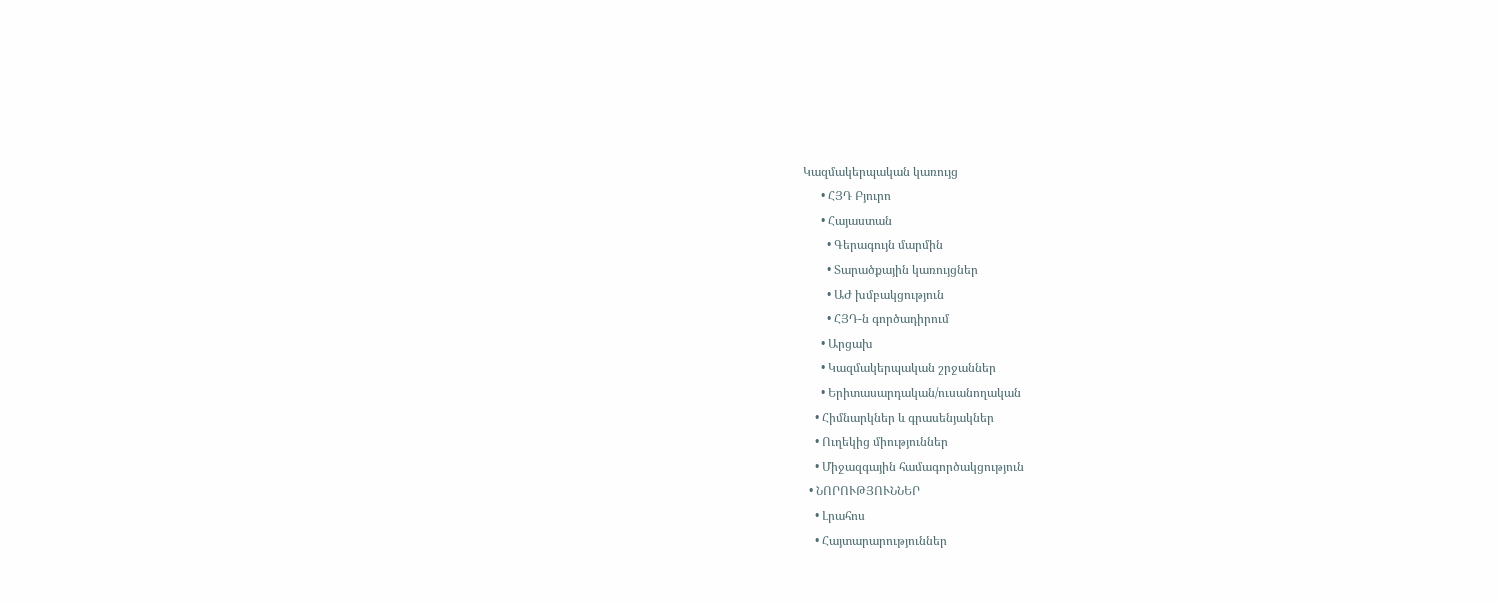Կազմակերպական կառույց
      • ՀՅԴ Բյուրո
      • Հայաստան
        • Գերագույն մարմին
        • Տարածքային կառույցներ
        • ԱԺ խմբակցություն
        • ՀՅԴ-ն գործադիրում
      • Արցախ
      • Կազմակերպական շրջաններ
      • Երիտասարդական/ուսանողական
    • Հիմնարկներ և գրասենյակներ
    • Ուղեկից միություններ
    • Միջազգային համագործակցություն
  • ՆՈՐՈՒԹՅՈՒՆՆԵՐ
    • Լրահոս
    • Հայտարարություններ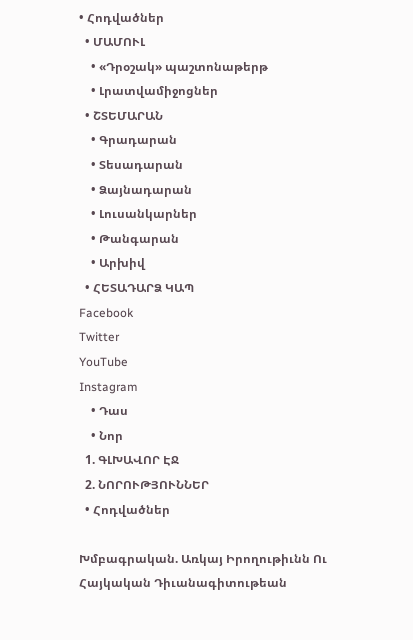• Հոդվածներ
  • ՄԱՄՈՒԼ
    • «Դրօշակ» պաշտոնաթերթ
    • Լրատվամիջոցներ
  • ՇՏԵՄԱՐԱՆ
    • Գրադարան
    • Տեսադարան
    • Ձայնադարան
    • Լուսանկարներ
    • Թանգարան
    • Արխիվ
  • ՀԵՏԱԴԱՐՁ ԿԱՊ
Facebook
Twitter
YouTube
Instagram
    • Դաս
    • Նոր
  1. ԳԼԽԱՎՈՐ ԷՋ
  2. ՆՈՐՈՒԹՅՈՒՆՆԵՐ
  • Հոդվածներ

Խմբագրական. Առկայ Իրողութիւնն Ու Հայկական Դիւանագիտութեան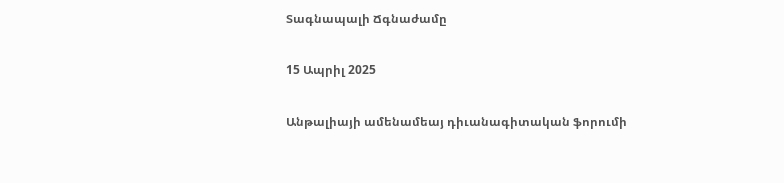Տագնապալի Ճգնաժամը

15 Ապրիլ 2025

Անթալիայի ամենամեայ դիւանագիտական ֆորումի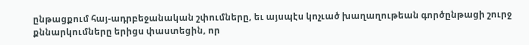ընթացքում հայ-ադրբեջանական շփումները, եւ այսպէս կոչւած խաղաղութեան գործընթացի շուրջ քննարկումները երիցս փաստեցին, որ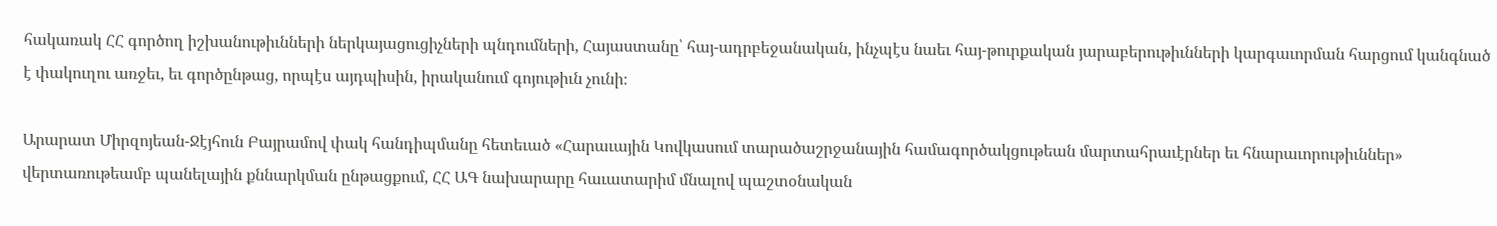հակառակ ՀՀ գործող իշխանութիւնների ներկայացուցիչների պնդումների, Հայաստանը՝ հայ-ադրբեջանական, ինչպէս նաեւ հայ-թուրքական յարաբերութիւնների կարգաւորման հարցում կանգնած է փակուղու առջեւ, եւ գործընթաց, որպէս այդպիսին, իրականում գոյութիւն չունի։

Արարատ Միրզոյեան-Ջէյհուն Բայրամով փակ հանդիպմանը հետեւած «Հարաւային Կովկասում տարածաշրջանային համագործակցութեան մարտահրաւէրներ եւ հնարաւորութիւններ» վերտառութեամբ պանելային քննարկման ընթացքում, ՀՀ ԱԳ նախարարը հաւատարիմ մնալով պաշտօնական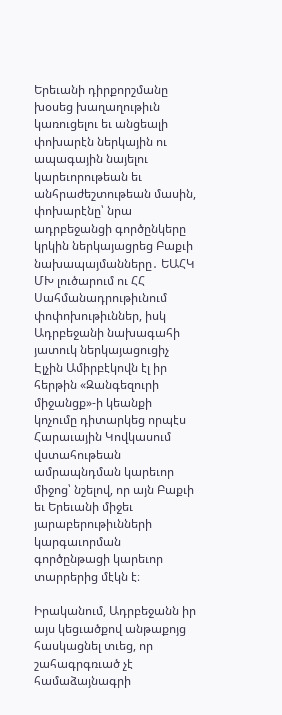Երեւանի դիրքորշմանը խօսեց խաղաղութիւն կառուցելու եւ անցեալի փոխարէն ներկային ու ապագային նայելու կարեւորութեան եւ անհրաժեշտութեան մասին, փոխարէնը՝ նրա ադրբեջանցի գործընկերը կրկին ներկայացրեց Բաքւի նախապայմանները․ ԵԱՀԿ ՄԽ լուծարում ու ՀՀ Սահմանադրութիւնում փոփոխութիւններ, իսկ Ադրբեջանի նախագահի յատուկ ներկայացուցիչ Էլչին Ամիրբէկովն էլ իր հերթին «Զանգեզուրի միջանցք»-ի կեանքի կոչումը դիտարկեց որպէս Հարաւային Կովկասում վստահութեան ամրապնդման կարեւոր միջոց՝ նշելով, որ այն Բաքւի եւ Երեւանի միջեւ յարաբերութիւնների կարգաւորման գործընթացի կարեւոր տարրերից մէկն է։

Իրականում, Ադրբեջանն իր այս կեցւածքով անթաքոյց հասկացնել տւեց, որ շահագրգռւած չէ համաձայնագրի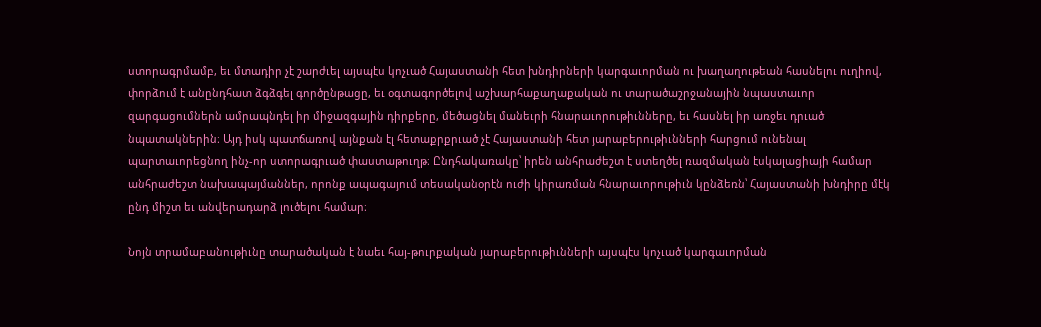ստորագրմամբ, եւ մտադիր չէ շարժւել այսպէս կոչւած Հայաստանի հետ խնդիրների կարգաւորման ու խաղաղութեան հասնելու ուղիով, փորձում է անընդհատ ձգձգել գործընթացը, եւ օգտագործելով աշխարհաքաղաքական ու տարածաշրջանային նպաստաւոր զարգացումներն ամրապնդել իր միջազգային դիրքերը, մեծացնել մանեւրի հնարաւորութիւնները, եւ հասնել իր առջեւ դրւած նպատակներին։ Այդ իսկ պատճառով այնքան էլ հետաքրքրւած չէ Հայաստանի հետ յարաբերութիւնների հարցում ունենալ պարտաւորեցնող ինչ-որ ստորագրւած փաստաթուղթ։ Ընդհակառակը՝ իրեն անհրաժեշտ է ստեղծել ռազմական էսկալացիայի համար անհրաժեշտ նախապայմաններ, որոնք ապագայում տեսականօրէն ուժի կիրառման հնարաւորութիւն կընձեռն՝ Հայաստանի խնդիրը մէկ ընդ միշտ եւ անվերադարձ լուծելու համար։

Նոյն տրամաբանութիւնը տարածական է նաեւ հայ-թուրքական յարաբերութիւնների այսպէս կոչւած կարգաւորման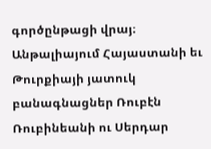գործընթացի վրայ։ Անթալիայում Հայաստանի եւ Թուրքիայի յատուկ բանագնացներ Ռուբէն Ռուբինեանի ու Սերդար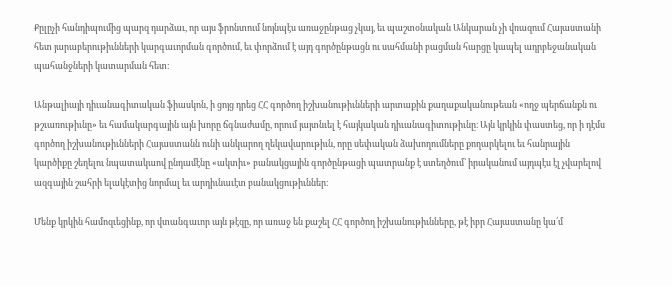Քըլըչի հանդիպումից պարզ դարձաւ, որ այս ֆրոնտում նոյնպէս առաջընթաց չկայ, եւ պաշտօնական Անկարան չի վռազում Հայաստանի հետ յարաբերութիւնների կարգաւորման գործում, եւ փորձում է այդ գործընթացն ու սահմանի բացման հարցը կապել ադրբեջանական պահանջների կատարման հետ։

Անթալիայի դիւանագիտական ֆիասկոն, ի ցոյց դրեց ՀՀ գործող իշխանութիւնների արտաքին քաղաքականութեան «ողջ պերճանքն ու թշւառութիւնը» եւ համակարգային այն խորը ճգնաժամը, որում յայտնւել է հայկական դիւանագիտութիւնը։ Այն կրկին փաստեց, որ ի դէմս գործող իշխանութիւնների Հայաստանն ունի անկարող ղեկավարութիւն, որը սեփական ձախողումները քողարկելու եւ հանրային կարծիքը շեղելու նպատակաով ընդամէնը «ակտիւ» բանակցային գործընթացի պատրանք է ստեղծում՝ իրականում այդպէս էլ չվարելով ազգային շահրի ելակէտից նորմալ եւ արդիւնաւէտ բանակցութիւններ։

Մենք կրկին համոզւեցինք, որ վտանգաւոր այն թէզը, որ առաջ են քաշել ՀՀ գործող իշխանութիւնները, թէ իբր Հայաստանը կա՛մ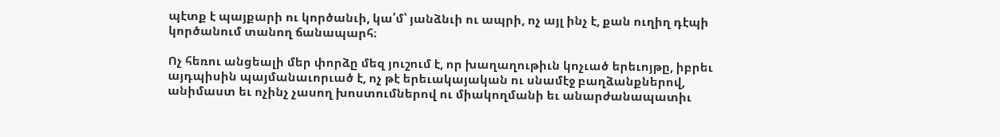պէտք է պայքարի ու կործանւի, կա՛մ՝ յանձնւի ու ապրի, ոչ այլ ինչ է, քան ուղիղ դէպի կործանում տանող ճանապարհ։

Ոչ հեռու անցեալի մեր փորձը մեզ յուշում է, որ խաղաղութիւն կոչւած երեւոյթը, իբրեւ այդպիսին պայմանաւորւած է, ոչ թէ երեւակայական ու սնամէջ բաղձանքներով, անիմաստ եւ ոչինչ չասող խոստումներով ու միակողմանի եւ անարժանապատիւ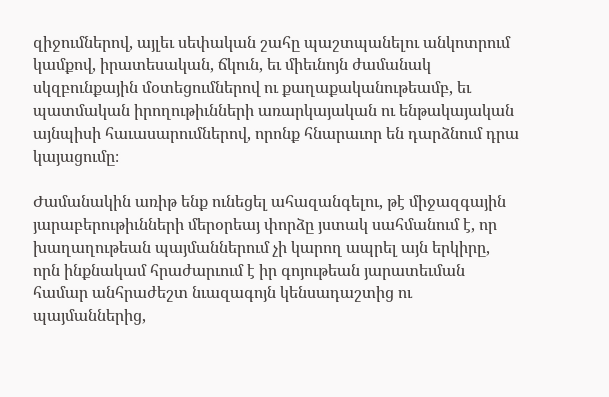զիջումներով, այլեւ սեփական շահը պաշտպանելու անկոտրում կամքով, իրատեսական, ճկուն, եւ միեւնոյն ժամանակ սկզբունքային մօտեցումներով ու քաղաքականութեամբ, եւ պատմական իրողութիւնների առարկայական ու ենթակայական այնպիսի հաւասարումներով, որոնք հնարաւոր են դարձնում դրա կայացումը։

Ժամանակին առիթ ենք ունեցել ահազանգելու, թէ միջազգային յարաբերութիւնների մերօրեայ փորձը յստակ սահմանում է, որ խաղաղութեան պայմաններում չի կարող ապրել այն երկիրը, որն ինքնակամ հրաժարւում է իր գոյութեան յարատեւման համար անհրաժեշտ նւազագոյն կենսադաշտից ու պայմաններից,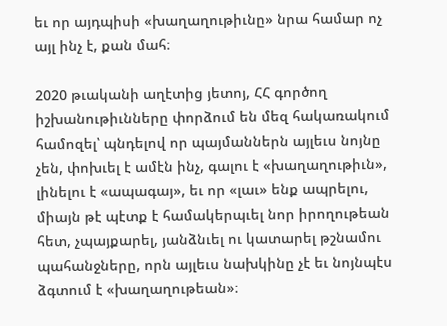եւ որ այդպիսի «խաղաղութիւնը» նրա համար ոչ այլ ինչ է, քան մահ։

2020 թւականի աղէտից յետոյ, ՀՀ գործող իշխանութիւնները փորձում են մեզ հակառակում համոզել՝ պնդելով որ պայմաններն այլեւս նոյնը չեն, փոխւել է ամէն ինչ, գալու է «խաղաղութիւն», լինելու է «ապագայ», եւ որ «լաւ» ենք ապրելու, միայն թէ պէտք է համակերպւել նոր իրողութեան հետ, չպայքարել, յանձնւել ու կատարել թշնամու պահանջները, որն այլեւս նախկինը չէ եւ նոյնպէս ձգտում է «խաղաղութեան»։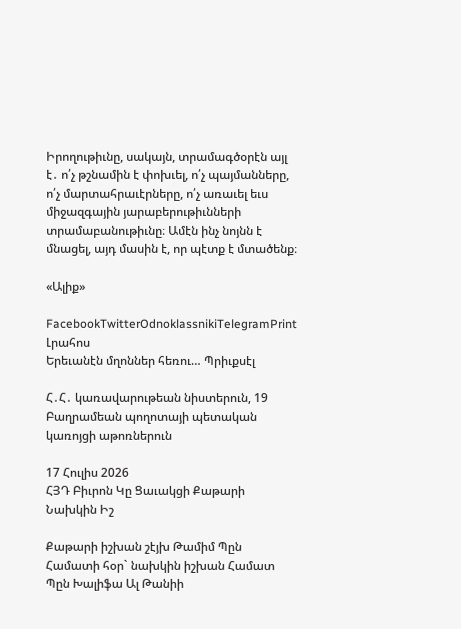Իրողութիւնը, սակայն, տրամագծօրէն այլ է․ ո՛չ թշնամին է փոխւել, ո՛չ պայմանները, ո՛չ մարտահրաւէրները, ո՛չ առաւել եւս միջազգային յարաբերութիւնների տրամաբանութիւնը։ Ամէն ինչ նոյնն է մնացել, այդ մասին է, որ պէտք է մտածենք։

«Ալիք»

FacebookTwitterOdnoklassnikiTelegramPrint
Լրահոս
Երեւանէն մղոններ հեռու… Պրիւքսէլ

Հ․Հ․ կառավարութեան նիստերուն, 19 Բաղրամեան պողոտայի պետական կառոյցի աթոռներուն

17 Հուլիս 2026
ՀՅԴ Բիւրոն Կը Ցաւակցի Քաթարի Նախկին Իշ

Քաթարի իշխան շէյխ Թամիմ Պըն Համատի հօր` նախկին իշխան Համատ Պըն Խալիֆա Ալ Թանիի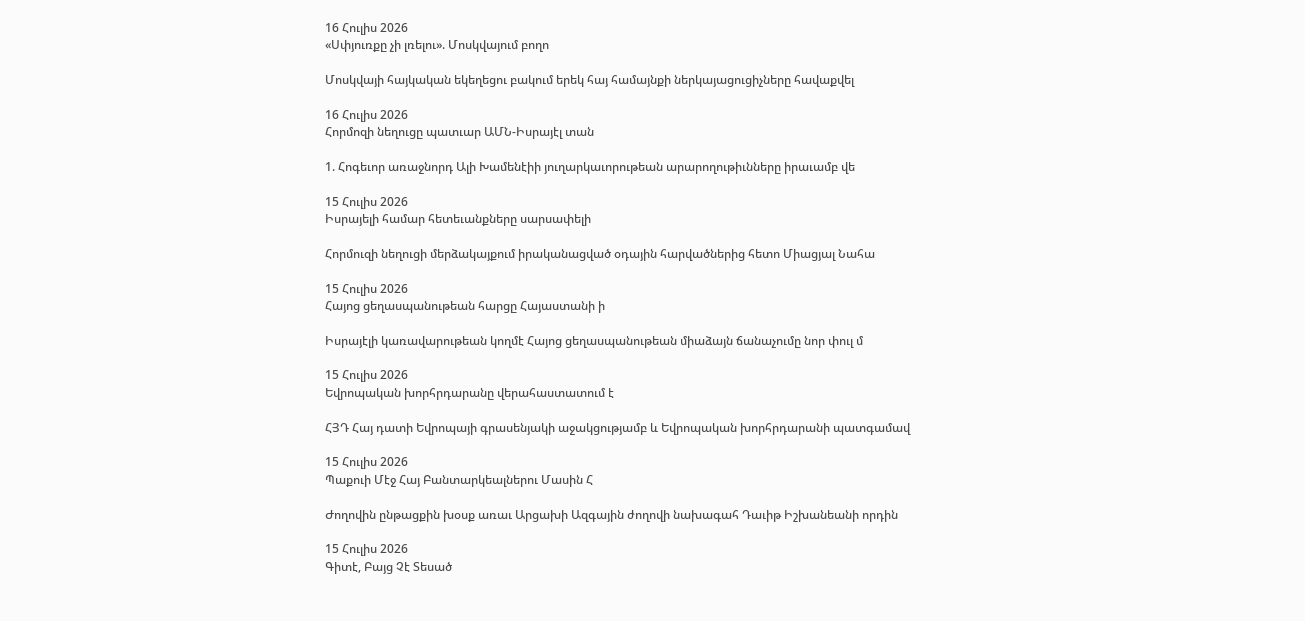16 Հուլիս 2026
«Սփյուռքը չի լռելու». Մոսկվայում բողո

Մոսկվայի հայկական եկեղեցու բակում երեկ հայ համայնքի ներկայացուցիչները հավաքվել

16 Հուլիս 2026
Հորմոզի նեղուցը պատւար ԱՄՆ-Իսրայէլ տան

1. Հոգեւոր առաջնորդ Ալի Խամենէիի յուղարկաւորութեան արարողութիւնները իրաւամբ վե

15 Հուլիս 2026
Իսրայելի համար հետեւանքները սարսափելի

Հորմուզի նեղուցի մերձակայքում իրականացված օդային հարվածներից հետո Միացյալ Նահա

15 Հուլիս 2026
Հայոց ցեղասպանութեան հարցը Հայաստանի ի

Իսրայէլի կառավարութեան կողմէ Հայոց ցեղասպանութեան միաձայն ճանաչումը նոր փուլ մ

15 Հուլիս 2026
Եվրոպական խորհրդարանը վերահաստատում է

ՀՅԴ Հայ դատի Եվրոպայի գրասենյակի աջակցությամբ և Եվրոպական խորհրդարանի պատգամավ

15 Հուլիս 2026
Պաքուի Մէջ Հայ Բանտարկեալներու Մասին Հ

Ժողովին ընթացքին խօսք առաւ Արցախի Ազգային ժողովի նախագահ Դաւիթ Իշխանեանի որդին

15 Հուլիս 2026
Գիտէ, Բայց Չէ Տեսած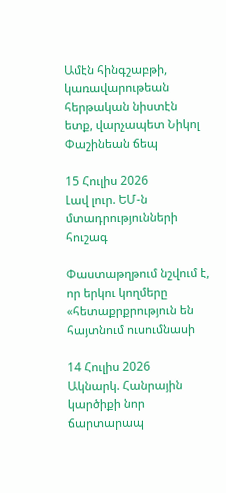Ամէն հինգշաբթի, կառավարութեան հերթական նիստէն ետք, վարչապետ Նիկոլ Փաշինեան ճեպ

15 Հուլիս 2026
Լավ լուր. ԵՄ-ն մտադրությունների հուշագ

Փաստաթղթում նշվում է, որ երկու կողմերը «հետաքրքրություն են հայտնում ուսումնասի

14 Հուլիս 2026
Ակնարկ. Հանրային կարծիքի նոր ճարտարապ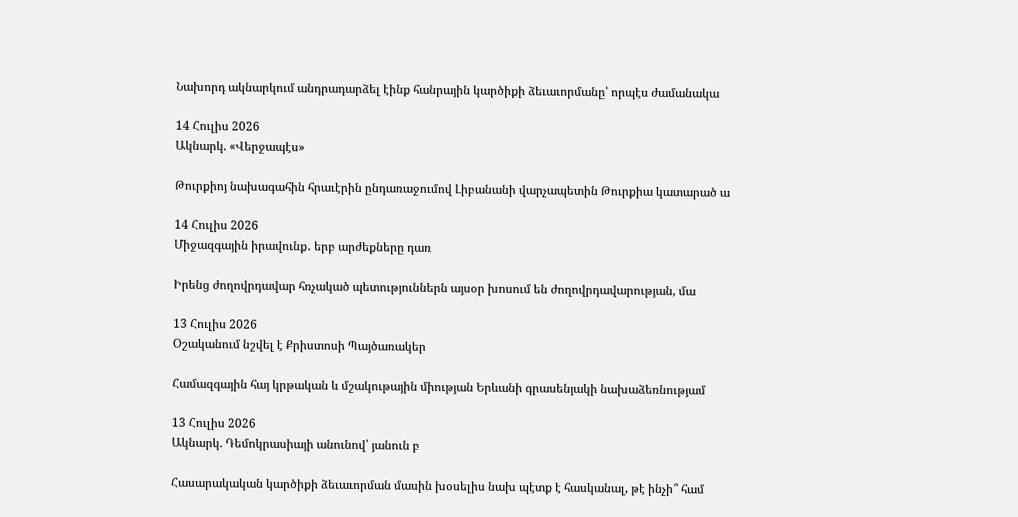Նախորդ ակնարկում անդրադարձել էինք հանրային կարծիքի ձեւաւորմանը՝ որպէս ժամանակա

14 Հուլիս 2026
Ակնարկ. «Վերջապէս»

Թուրքիոյ նախագահին հրաւէրին ընդառաջումով Լիբանանի վարչապետին Թուրքիա կատարած ա

14 Հուլիս 2026
Միջազգային իրավունք․ երբ արժեքները դառ

Իրենց ժողովրդավար հռչակած պետություններն այսօր խոսում են ժողովրդավարության, մա

13 Հուլիս 2026
Օշականում նշվել է Քրիստոսի Պայծառակեր

Համազգային հայ կրթական և մշակութային միության Երևանի գրասենյակի նախաձեռնությամ

13 Հուլիս 2026
Ակնարկ. Դեմոկրասիայի անունով՝ յանուն բ

Հասարակական կարծիքի ձեւաւորման մասին խօսելիս նախ պէտք է հասկանալ, թէ ինչի՞ համ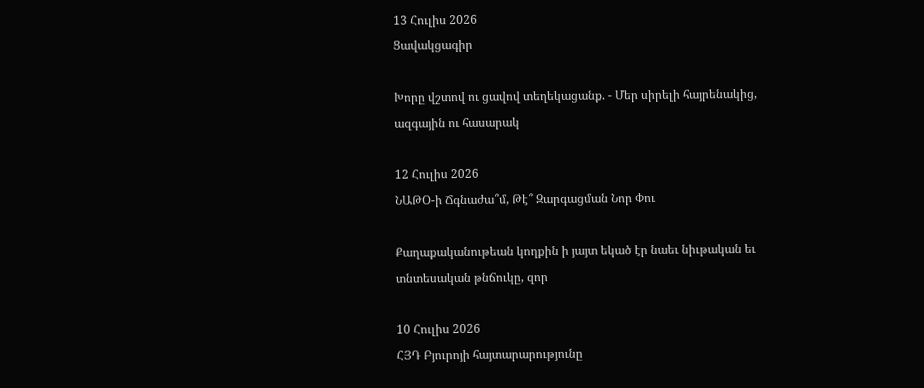13 Հուլիս 2026
Ցավակցագիր

Խորը վշտով ու ցավով տեղեկացանք. - Մեր սիրելի հայրենակից, ազգային ու հասարակ

12 Հուլիս 2026
ՆԱԹՕ-ի Ճգնաժա՞մ, Թէ՞ Զարգացման Նոր Փու

Քաղաքականութեան կողքին ի յայտ եկած էր նաեւ նիւթական եւ տնտեսական թնճուկը, զոր

10 Հուլիս 2026
ՀՅԴ Բյուրոյի հայտարարությունը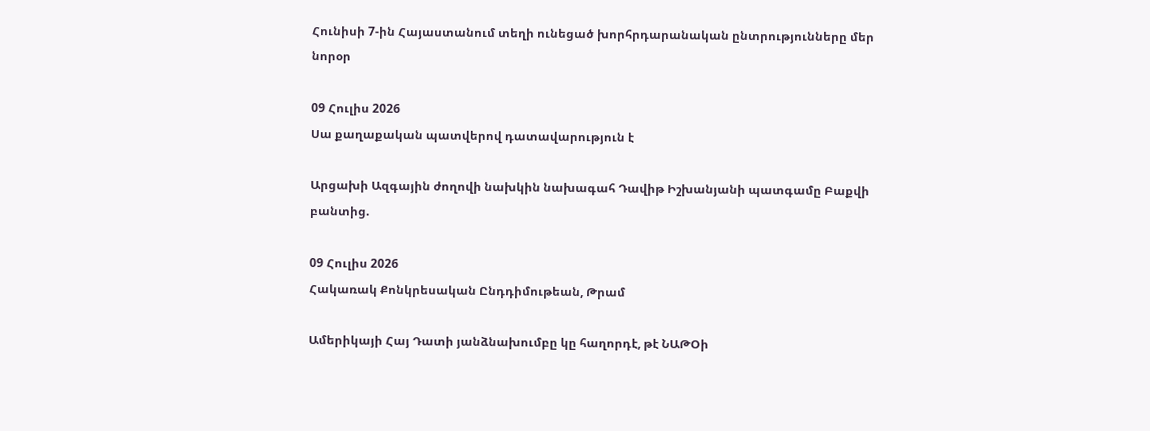Հունիսի 7-ին Հայաստանում տեղի ունեցած խորհրդարանական ընտրությունները մեր նորօր

09 Հուլիս 2026
Սա քաղաքական պատվերով դատավարություն է

Արցախի Ազգային ժողովի նախկին նախագահ Դավիթ Իշխանյանի պատգամը Բաքվի բանտից.

09 Հուլիս 2026
Հակառակ Քոնկրեսական Ընդդիմութեան, Թրամ

Ամերիկայի Հայ Դատի յանձնախումբը կը հաղորդէ, թէ ՆԱԹՕի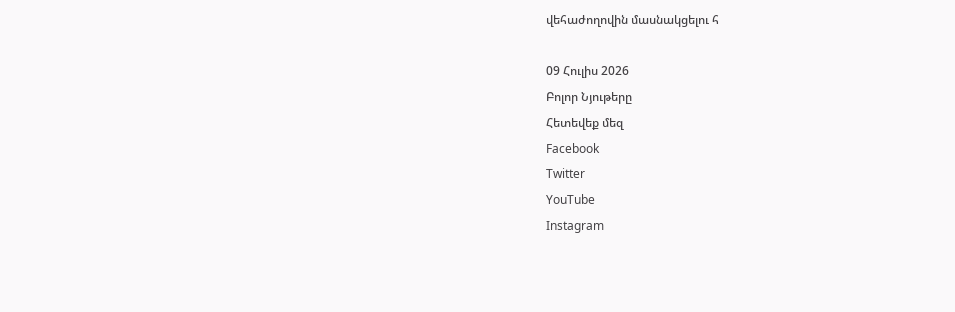վեհաժողովին մասնակցելու հ

09 Հուլիս 2026
Բոլոր Նյութերը
Հետեվեք մեզ
Facebook
Twitter
YouTube
Instagram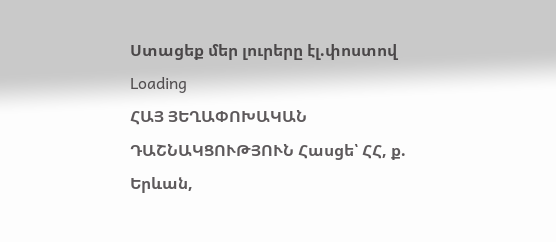Ստացեք մեր լուրերը էլ.փոստով
Loading
ՀԱՅ ՅԵՂԱՓՈԽԱԿԱՆ ԴԱՇՆԱԿՑՈՒԹՅՈՒՆ Հասցե՝ ՀՀ, ք. Երևան,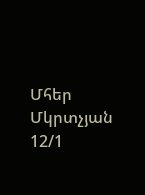Մհեր Մկրտչյան 12/1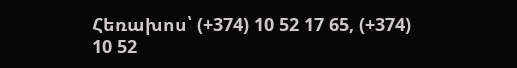Հեռախոս՝ (+374) 10 52 17 65, (+374) 10 52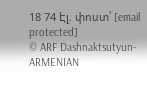18 74 Էլ. փոստ՝ [email protected]
© ARF Dashnaktsutyun- ARMENIAN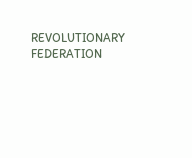REVOLUTIONARY FEDERATION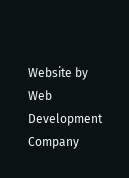Website by Web Development Company